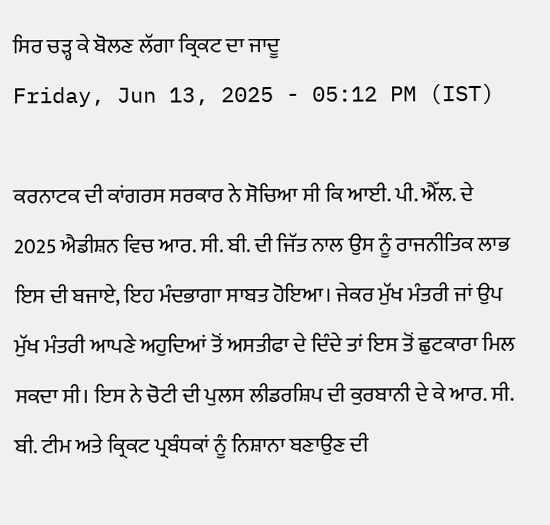ਸਿਰ ਚੜ੍ਹ ਕੇ ਬੋਲਣ ਲੱਗਾ ਕ੍ਰਿਕਟ ਦਾ ਜਾਦੂ
Friday, Jun 13, 2025 - 05:12 PM (IST)

ਕਰਨਾਟਕ ਦੀ ਕਾਂਗਰਸ ਸਰਕਾਰ ਨੇ ਸੋਚਿਆ ਸੀ ਕਿ ਆਈ. ਪੀ. ਐੱਲ. ਦੇ 2025 ਐਡੀਸ਼ਨ ਵਿਚ ਆਰ. ਸੀ. ਬੀ. ਦੀ ਜਿੱਤ ਨਾਲ ਉਸ ਨੂੰ ਰਾਜਨੀਤਿਕ ਲਾਭ ਇਸ ਦੀ ਬਜਾਏ, ਇਹ ਮੰਦਭਾਗਾ ਸਾਬਤ ਹੋਇਆ। ਜੇਕਰ ਮੁੱਖ ਮੰਤਰੀ ਜਾਂ ਉਪ ਮੁੱਖ ਮੰਤਰੀ ਆਪਣੇ ਅਹੁਦਿਆਂ ਤੋਂ ਅਸਤੀਫਾ ਦੇ ਦਿੰਦੇ ਤਾਂ ਇਸ ਤੋਂ ਛੁਟਕਾਰਾ ਮਿਲ ਸਕਦਾ ਸੀ। ਇਸ ਨੇ ਚੋਟੀ ਦੀ ਪੁਲਸ ਲੀਡਰਸ਼ਿਪ ਦੀ ਕੁਰਬਾਨੀ ਦੇ ਕੇ ਆਰ. ਸੀ. ਬੀ. ਟੀਮ ਅਤੇ ਕ੍ਰਿਕਟ ਪ੍ਰਬੰਧਕਾਂ ਨੂੰ ਨਿਸ਼ਾਨਾ ਬਣਾਉਣ ਦੀ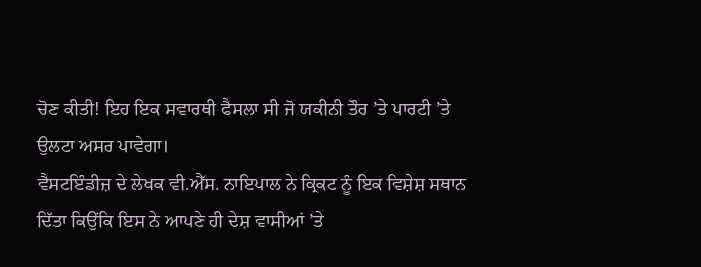ਚੋਣ ਕੀਤੀ! ਇਹ ਇਕ ਸਵਾਰਥੀ ਫੈਸਲਾ ਸੀ ਜੋ ਯਕੀਨੀ ਤੌਰ ’ਤੇ ਪਾਰਟੀ ’ਤੇ ਉਲਟਾ ਅਸਰ ਪਾਵੇਗਾ।
ਵੈਸਟਇੰਡੀਜ਼ ਦੇ ਲੇਖਕ ਵੀ.ਐੱਸ. ਨਾਇਪਾਲ ਨੇ ਕ੍ਰਿਕਟ ਨੂੰ ਇਕ ਵਿਸ਼ੇਸ਼ ਸਥਾਨ ਦਿੱਤਾ ਕਿਉਂਕਿ ਇਸ ਨੇ ਆਪਣੇ ਹੀ ਦੇਸ਼ ਵਾਸੀਆਂ ’ਤੇ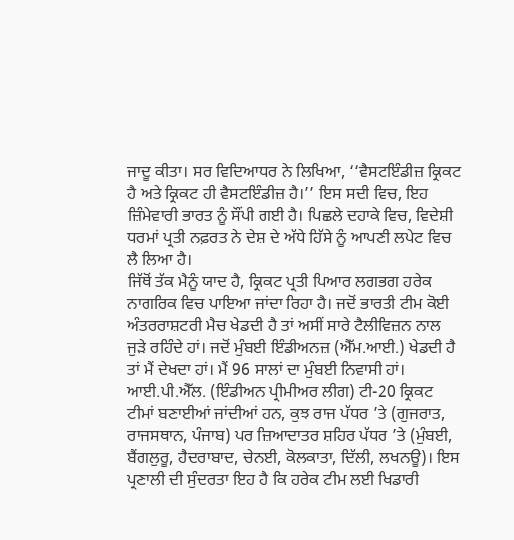ਜਾਦੂ ਕੀਤਾ। ਸਰ ਵਿਦਿਆਧਰ ਨੇ ਲਿਖਿਆ, ‘‘ਵੈਸਟਇੰਡੀਜ਼ ਕ੍ਰਿਕਟ ਹੈ ਅਤੇ ਕ੍ਰਿਕਟ ਹੀ ਵੈਸਟਇੰਡੀਜ਼ ਹੈ।’’ ਇਸ ਸਦੀ ਵਿਚ, ਇਹ ਜ਼ਿੰਮੇਵਾਰੀ ਭਾਰਤ ਨੂੰ ਸੌਂਪੀ ਗਈ ਹੈ। ਪਿਛਲੇ ਦਹਾਕੇ ਵਿਚ, ਵਿਦੇਸ਼ੀ ਧਰਮਾਂ ਪ੍ਰਤੀ ਨਫ਼ਰਤ ਨੇ ਦੇਸ਼ ਦੇ ਅੱਧੇ ਹਿੱਸੇ ਨੂੰ ਆਪਣੀ ਲਪੇਟ ਵਿਚ ਲੈ ਲਿਆ ਹੈ।
ਜਿੱਥੋਂ ਤੱਕ ਮੈਨੂੰ ਯਾਦ ਹੈ, ਕ੍ਰਿਕਟ ਪ੍ਰਤੀ ਪਿਆਰ ਲਗਭਗ ਹਰੇਕ ਨਾਗਰਿਕ ਵਿਚ ਪਾਇਆ ਜਾਂਦਾ ਰਿਹਾ ਹੈ। ਜਦੋਂ ਭਾਰਤੀ ਟੀਮ ਕੋਈ ਅੰਤਰਰਾਸ਼ਟਰੀ ਮੈਚ ਖੇਡਦੀ ਹੈ ਤਾਂ ਅਸੀਂ ਸਾਰੇ ਟੈਲੀਵਿਜ਼ਨ ਨਾਲ ਜੁੜੇ ਰਹਿੰਦੇ ਹਾਂ। ਜਦੋਂ ਮੁੰਬਈ ਇੰਡੀਅਨਜ਼ (ਐੱਮ.ਆਈ.) ਖੇਡਦੀ ਹੈ ਤਾਂ ਮੈਂ ਦੇਖਦਾ ਹਾਂ। ਮੈਂ 96 ਸਾਲਾਂ ਦਾ ਮੁੰਬਈ ਨਿਵਾਸੀ ਹਾਂ।
ਆਈ.ਪੀ.ਐੱਲ. (ਇੰਡੀਅਨ ਪ੍ਰੀਮੀਅਰ ਲੀਗ) ਟੀ-20 ਕ੍ਰਿਕਟ ਟੀਮਾਂ ਬਣਾਈਆਂ ਜਾਂਦੀਆਂ ਹਨ, ਕੁਝ ਰਾਜ ਪੱਧਰ ’ਤੇ (ਗੁਜਰਾਤ, ਰਾਜਸਥਾਨ, ਪੰਜਾਬ) ਪਰ ਜ਼ਿਆਦਾਤਰ ਸ਼ਹਿਰ ਪੱਧਰ ’ਤੇ (ਮੁੰਬਈ, ਬੈਂਗਲੁਰੂ, ਹੈਦਰਾਬਾਦ, ਚੇਨਈ, ਕੋਲਕਾਤਾ, ਦਿੱਲੀ, ਲਖਨਊ)। ਇਸ ਪ੍ਰਣਾਲੀ ਦੀ ਸੁੰਦਰਤਾ ਇਹ ਹੈ ਕਿ ਹਰੇਕ ਟੀਮ ਲਈ ਖਿਡਾਰੀ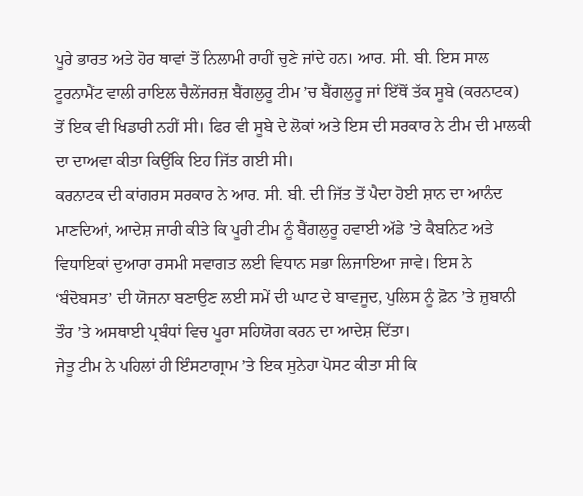ਪੂਰੇ ਭਾਰਤ ਅਤੇ ਹੋਰ ਥਾਵਾਂ ਤੋਂ ਨਿਲਾਮੀ ਰਾਹੀਂ ਚੁਣੇ ਜਾਂਦੇ ਹਨ। ਆਰ. ਸੀ. ਬੀ. ਇਸ ਸਾਲ ਟੂਰਨਾਮੈਂਟ ਵਾਲੀ ਰਾਇਲ ਚੈਲੇਂਜਰਜ਼ ਬੈਂਗਲੁਰੂ ਟੀਮ ’ਚ ਬੈਂਗਲੁਰੂ ਜਾਂ ਇੱਥੋਂ ਤੱਕ ਸੂਬੇ (ਕਰਨਾਟਕ) ਤੋਂ ਇਕ ਵੀ ਖਿਡਾਰੀ ਨਹੀਂ ਸੀ। ਫਿਰ ਵੀ ਸੂਬੇ ਦੇ ਲੋਕਾਂ ਅਤੇ ਇਸ ਦੀ ਸਰਕਾਰ ਨੇ ਟੀਮ ਦੀ ਮਾਲਕੀ ਦਾ ਦਾਅਵਾ ਕੀਤਾ ਕਿਉਂਕਿ ਇਹ ਜਿੱਤ ਗਈ ਸੀ।
ਕਰਨਾਟਕ ਦੀ ਕਾਂਗਰਸ ਸਰਕਾਰ ਨੇ ਆਰ. ਸੀ. ਬੀ. ਦੀ ਜਿੱਤ ਤੋਂ ਪੈਦਾ ਹੋਈ ਸ਼ਾਨ ਦਾ ਆਨੰਦ ਮਾਣਦਿਆਂ, ਆਦੇਸ਼ ਜਾਰੀ ਕੀਤੇ ਕਿ ਪੂਰੀ ਟੀਮ ਨੂੰ ਬੈਂਗਲੁਰੂ ਹਵਾਈ ਅੱਡੇ ’ਤੇ ਕੈਬਨਿਟ ਅਤੇ ਵਿਧਾਇਕਾਂ ਦੁਆਰਾ ਰਸਮੀ ਸਵਾਗਤ ਲਈ ਵਿਧਾਨ ਸਭਾ ਲਿਜਾਇਆ ਜਾਵੇ। ਇਸ ਨੇ ‘ਬੰਦੋਬਸਤ’ ਦੀ ਯੋਜਨਾ ਬਣਾਉਣ ਲਈ ਸਮੇਂ ਦੀ ਘਾਟ ਦੇ ਬਾਵਜੂਦ, ਪੁਲਿਸ ਨੂੰ ਫ਼ੋਨ ’ਤੇ ਜ਼ੁਬਾਨੀ ਤੌਰ ’ਤੇ ਅਸਥਾਈ ਪ੍ਰਬੰਧਾਂ ਵਿਚ ਪੂਰਾ ਸਹਿਯੋਗ ਕਰਨ ਦਾ ਆਦੇਸ਼ ਦਿੱਤਾ।
ਜੇਤੂ ਟੀਮ ਨੇ ਪਹਿਲਾਂ ਹੀ ਇੰਸਟਾਗ੍ਰਾਮ ’ਤੇ ਇਕ ਸੁਨੇਹਾ ਪੋਸਟ ਕੀਤਾ ਸੀ ਕਿ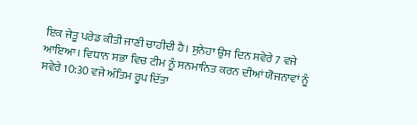ਇਕ ਜੇਤੂ ਪਰੇਡ ਕੀਤੀ ਜਾਣੀ ਚਾਹੀਦੀ ਹੈ। ਸੁਨੇਹਾ ਉਸ ਦਿਨ ਸਵੇਰੇ 7 ਵਜੇ ਆਇਆ। ਵਿਧਾਨ ਸਭਾ ਵਿਚ ਟੀਮ ਨੂੰ ਸਨਮਾਨਿਤ ਕਰਨ ਦੀਆਂ ਯੋਜਨਾਵਾਂ ਨੂੰ ਸਵੇਰੇ 10:30 ਵਜੇ ਅੰਤਿਮ ਰੂਪ ਦਿੱਤਾ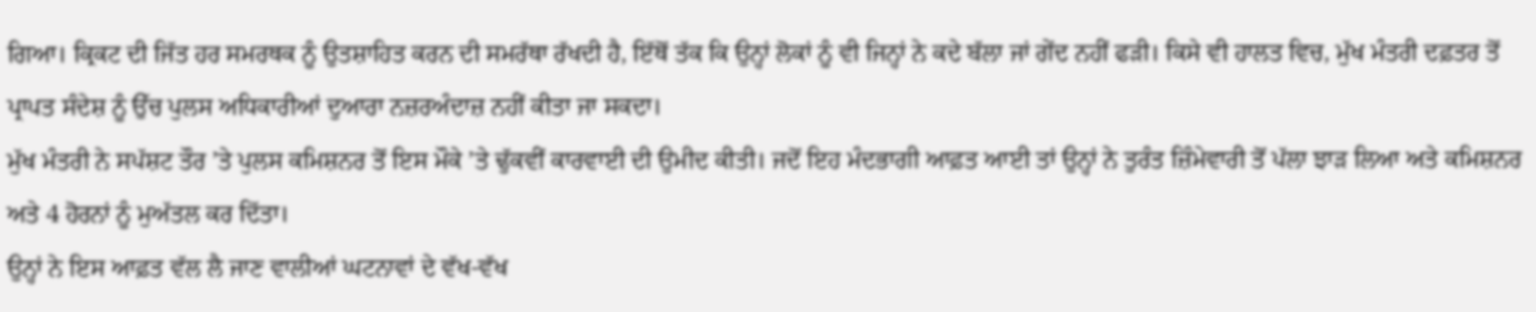ਗਿਆ। ਕ੍ਰਿਕਟ ਦੀ ਜਿੱਤ ਹਰ ਸਮਰਥਕ ਨੂੰ ਉਤਸ਼ਾਹਿਤ ਕਰਨ ਦੀ ਸਮਰੱਥਾ ਰੱਖਦੀ ਹੈ, ਇੱਥੋਂ ਤੱਕ ਕਿ ਉਨ੍ਹਾਂ ਲੋਕਾਂ ਨੂੰ ਵੀ ਜਿਨ੍ਹਾਂ ਨੇ ਕਦੇ ਬੱਲਾ ਜਾਂ ਗੇਂਦ ਨਹੀਂ ਫੜੀ। ਕਿਸੇ ਵੀ ਹਾਲਤ ਵਿਚ, ਮੁੱਖ ਮੰਤਰੀ ਦਫ਼ਤਰ ਤੋਂ ਪ੍ਰਾਪਤ ਸੰਦੇਸ਼ ਨੂੰ ਉੱਚ ਪੁਲਸ ਅਧਿਕਾਰੀਆਂ ਦੁਆਰਾ ਨਜ਼ਰਅੰਦਾਜ਼ ਨਹੀਂ ਕੀਤਾ ਜਾ ਸਕਦਾ।
ਮੁੱਖ ਮੰਤਰੀ ਨੇ ਸਪੱਸ਼ਟ ਤੌਰ ’ਤੇ ਪੁਲਸ ਕਮਿਸ਼ਨਰ ਤੋਂ ਇਸ ਮੌਕੇ ’ਤੇ ਢੁੱਕਵੀਂ ਕਾਰਵਾਈ ਦੀ ਉਮੀਦ ਕੀਤੀ। ਜਦੋਂ ਇਹ ਮੰਦਭਾਗੀ ਆਫ਼ਤ ਆਈ ਤਾਂ ਉਨ੍ਹਾਂ ਨੇ ਤੁਰੰਤ ਜ਼ਿੰਮੇਵਾਰੀ ਤੋਂ ਪੱਲਾ ਝਾੜ ਲਿਆ ਅਤੇ ਕਮਿਸ਼ਨਰ ਅਤੇ 4 ਹੋਰਨਾਂ ਨੂੰ ਮੁਅੱਤਲ ਕਰ ਦਿੱਤਾ।
ਉਨ੍ਹਾਂ ਨੇ ਇਸ ਆਫ਼ਤ ਵੱਲ ਲੈ ਜਾਣ ਵਾਲੀਆਂ ਘਟਨਾਵਾਂ ਦੇ ਵੱਖ-ਵੱਖ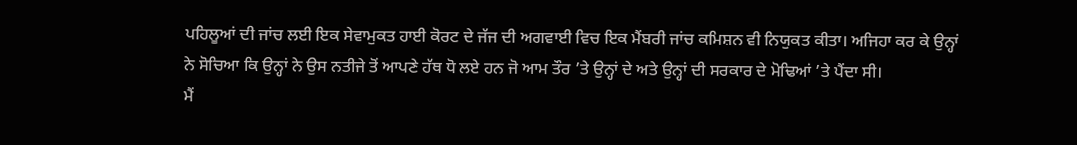ਪਹਿਲੂਆਂ ਦੀ ਜਾਂਚ ਲਈ ਇਕ ਸੇਵਾਮੁਕਤ ਹਾਈ ਕੋਰਟ ਦੇ ਜੱਜ ਦੀ ਅਗਵਾਈ ਵਿਚ ਇਕ ਮੈਂਬਰੀ ਜਾਂਚ ਕਮਿਸ਼ਨ ਵੀ ਨਿਯੁਕਤ ਕੀਤਾ। ਅਜਿਹਾ ਕਰ ਕੇ ਉਨ੍ਹਾਂ ਨੇ ਸੋਚਿਆ ਕਿ ਉਨ੍ਹਾਂ ਨੇ ਉਸ ਨਤੀਜੇ ਤੋਂ ਆਪਣੇ ਹੱਥ ਧੋ ਲਏ ਹਨ ਜੋ ਆਮ ਤੌਰ ’ਤੇ ਉਨ੍ਹਾਂ ਦੇ ਅਤੇ ਉਨ੍ਹਾਂ ਦੀ ਸਰਕਾਰ ਦੇ ਮੋਢਿਆਂ ’ਤੇ ਪੈਂਦਾ ਸੀ।
ਮੈਂ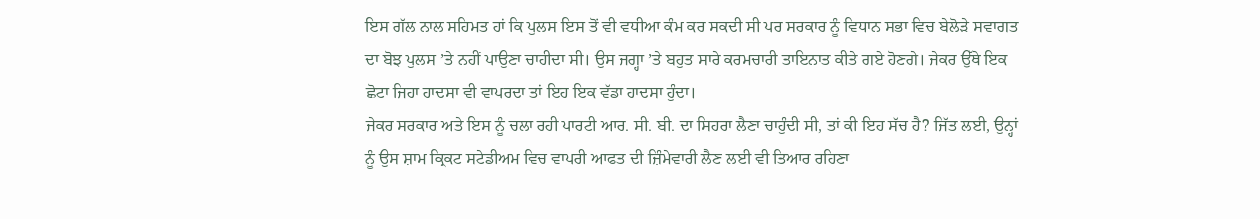ਇਸ ਗੱਲ ਨਾਲ ਸਹਿਮਤ ਹਾਂ ਕਿ ਪੁਲਸ ਇਸ ਤੋਂ ਵੀ ਵਧੀਆ ਕੰਮ ਕਰ ਸਕਦੀ ਸੀ ਪਰ ਸਰਕਾਰ ਨੂੰ ਵਿਧਾਨ ਸਭਾ ਵਿਚ ਬੇਲੋੜੇ ਸਵਾਗਤ ਦਾ ਬੋਝ ਪੁਲਸ ’ਤੇ ਨਹੀਂ ਪਾਉਣਾ ਚਾਹੀਦਾ ਸੀ। ਉਸ ਜਗ੍ਹਾ ’ਤੇ ਬਹੁਤ ਸਾਰੇ ਕਰਮਚਾਰੀ ਤਾਇਨਾਤ ਕੀਤੇ ਗਏ ਹੋਣਗੇ। ਜੇਕਰ ਉੱਥੇ ਇਕ ਛੋਟਾ ਜਿਹਾ ਹਾਦਸਾ ਵੀ ਵਾਪਰਦਾ ਤਾਂ ਇਹ ਇਕ ਵੱਡਾ ਹਾਦਸਾ ਹੁੰਦਾ।
ਜੇਕਰ ਸਰਕਾਰ ਅਤੇ ਇਸ ਨੂੰ ਚਲਾ ਰਹੀ ਪਾਰਟੀ ਆਰ. ਸੀ. ਬੀ. ਦਾ ਸਿਹਰਾ ਲੈਣਾ ਚਾਹੁੰਦੀ ਸੀ, ਤਾਂ ਕੀ ਇਹ ਸੱਚ ਹੈ? ਜਿੱਤ ਲਈ, ਉਨ੍ਹਾਂ ਨੂੰ ਉਸ ਸ਼ਾਮ ਕ੍ਰਿਕਟ ਸਟੇਡੀਅਮ ਵਿਚ ਵਾਪਰੀ ਆਫਤ ਦੀ ਜ਼ਿੰਮੇਵਾਰੀ ਲੈਣ ਲਈ ਵੀ ਤਿਆਰ ਰਹਿਣਾ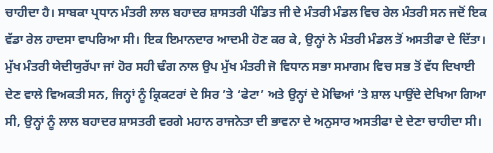ਚਾਹੀਦਾ ਹੈ। ਸਾਬਕਾ ਪ੍ਰਧਾਨ ਮੰਤਰੀ ਲਾਲ ਬਹਾਦਰ ਸ਼ਾਸਤਰੀ ਪੰਡਿਤ ਜੀ ਦੇ ਮੰਤਰੀ ਮੰਡਲ ਵਿਚ ਰੇਲ ਮੰਤਰੀ ਸਨ ਜਦੋਂ ਇਕ ਵੱਡਾ ਰੇਲ ਹਾਦਸਾ ਵਾਪਰਿਆ ਸੀ। ਇਕ ਇਮਾਨਦਾਰ ਆਦਮੀ ਹੋਣ ਕਰ ਕੇ, ਉਨ੍ਹਾਂ ਨੇ ਮੰਤਰੀ ਮੰਡਲ ਤੋਂ ਅਸਤੀਫਾ ਦੇ ਦਿੱਤਾ।
ਮੁੱਖ ਮੰਤਰੀ ਯੇਦੀਯੁਰੱਪਾ ਜਾਂ ਹੋਰ ਸਹੀ ਢੰਗ ਨਾਲ ਉਪ ਮੁੱਖ ਮੰਤਰੀ ਜੋ ਵਿਧਾਨ ਸਭਾ ਸਮਾਗਮ ਵਿਚ ਸਭ ਤੋਂ ਵੱਧ ਦਿਖਾਈ ਦੇਣ ਵਾਲੇ ਵਿਅਕਤੀ ਸਨ, ਜਿਨ੍ਹਾਂ ਨੂੰ ਕ੍ਰਿਕਟਰਾਂ ਦੇ ਸਿਰ ’ਤੇ ‘ਫੇਟਾ’ ਅਤੇ ਉਨ੍ਹਾਂ ਦੇ ਮੋਢਿਆਂ ’ਤੇ ਸ਼ਾਲ ਪਾਉਂਦੇ ਦੇਖਿਆ ਗਿਆ ਸੀ, ਉਨ੍ਹਾਂ ਨੂੰ ਲਾਲ ਬਹਾਦਰ ਸ਼ਾਸਤਰੀ ਵਰਗੇ ਮਹਾਨ ਰਾਜਨੇਤਾ ਦੀ ਭਾਵਨਾ ਦੇ ਅਨੁਸਾਰ ਅਸਤੀਫਾ ਦੇ ਦੇਣਾ ਚਾਹੀਦਾ ਸੀ।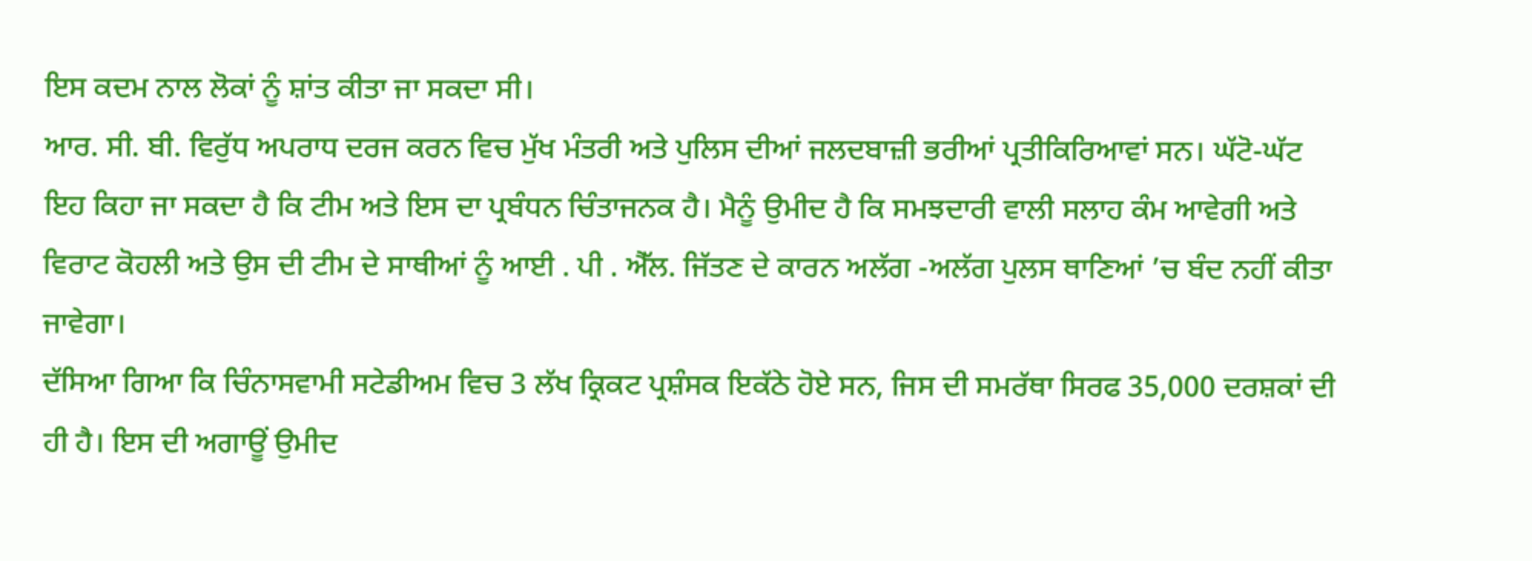ਇਸ ਕਦਮ ਨਾਲ ਲੋਕਾਂ ਨੂੰ ਸ਼ਾਂਤ ਕੀਤਾ ਜਾ ਸਕਦਾ ਸੀ।
ਆਰ. ਸੀ. ਬੀ. ਵਿਰੁੱਧ ਅਪਰਾਧ ਦਰਜ ਕਰਨ ਵਿਚ ਮੁੱਖ ਮੰਤਰੀ ਅਤੇ ਪੁਲਿਸ ਦੀਆਂ ਜਲਦਬਾਜ਼ੀ ਭਰੀਆਂ ਪ੍ਰਤੀਕਿਰਿਆਵਾਂ ਸਨ। ਘੱਟੋ-ਘੱਟ ਇਹ ਕਿਹਾ ਜਾ ਸਕਦਾ ਹੈ ਕਿ ਟੀਮ ਅਤੇ ਇਸ ਦਾ ਪ੍ਰਬੰਧਨ ਚਿੰਤਾਜਨਕ ਹੈ। ਮੈਨੂੰ ਉਮੀਦ ਹੈ ਕਿ ਸਮਝਦਾਰੀ ਵਾਲੀ ਸਲਾਹ ਕੰਮ ਆਵੇਗੀ ਅਤੇ ਵਿਰਾਟ ਕੋਹਲੀ ਅਤੇ ਉਸ ਦੀ ਟੀਮ ਦੇ ਸਾਥੀਆਂ ਨੂੰ ਆਈ . ਪੀ . ਐੱਲ. ਜਿੱਤਣ ਦੇ ਕਾਰਨ ਅਲੱਗ -ਅਲੱਗ ਪੁਲਸ ਥਾਣਿਆਂ ’ਚ ਬੰਦ ਨਹੀਂ ਕੀਤਾ ਜਾਵੇਗਾ।
ਦੱਸਿਆ ਗਿਆ ਕਿ ਚਿੰਨਾਸਵਾਮੀ ਸਟੇਡੀਅਮ ਵਿਚ 3 ਲੱਖ ਕ੍ਰਿਕਟ ਪ੍ਰਸ਼ੰਸਕ ਇਕੱਠੇ ਹੋਏ ਸਨ, ਜਿਸ ਦੀ ਸਮਰੱਥਾ ਸਿਰਫ 35,000 ਦਰਸ਼ਕਾਂ ਦੀ ਹੀ ਹੈ। ਇਸ ਦੀ ਅਗਾਊਂ ਉਮੀਦ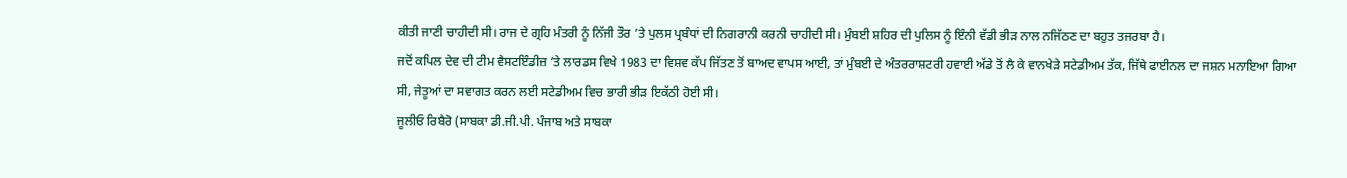ਕੀਤੀ ਜਾਣੀ ਚਾਹੀਦੀ ਸੀ। ਰਾਜ ਦੇ ਗ੍ਰਹਿ ਮੰਤਰੀ ਨੂੰ ਨਿੱਜੀ ਤੌਰ ’ਤੇ ਪੁਲਸ ਪ੍ਰਬੰਧਾਂ ਦੀ ਨਿਗਰਾਨੀ ਕਰਨੀ ਚਾਹੀਦੀ ਸੀ। ਮੁੰਬਈ ਸ਼ਹਿਰ ਦੀ ਪੁਲਿਸ ਨੂੰ ਇੰਨੀ ਵੱਡੀ ਭੀੜ ਨਾਲ ਨਜਿੱਠਣ ਦਾ ਬਹੁਤ ਤਜਰਬਾ ਹੈ।
ਜਦੋਂ ਕਪਿਲ ਦੇਵ ਦੀ ਟੀਮ ਵੈਸਟਇੰਡੀਜ਼ ’ਤੇ ਲਾਰਡਸ ਵਿਖੇ 1983 ਦਾ ਵਿਸ਼ਵ ਕੱਪ ਜਿੱਤਣ ਤੋਂ ਬਾਅਦ ਵਾਪਸ ਆਈ, ਤਾਂ ਮੁੰਬਈ ਦੇ ਅੰਤਰਰਾਸ਼ਟਰੀ ਹਵਾਈ ਅੱਡੇ ਤੋਂ ਲੈ ਕੇ ਵਾਨਖੇੜੇ ਸਟੇਡੀਅਮ ਤੱਕ, ਜਿੱਥੇ ਫਾਈਨਲ ਦਾ ਜਸ਼ਨ ਮਨਾਇਆ ਗਿਆ ਸੀ, ਜੇਤੂਆਂ ਦਾ ਸਵਾਗਤ ਕਰਨ ਲਈ ਸਟੇਡੀਅਮ ਵਿਚ ਭਾਰੀ ਭੀੜ ਇਕੱਠੀ ਹੋਈ ਸੀ।
ਜੂਲੀਓ ਰਿਬੈਰੋ (ਸਾਬਕਾ ਡੀ.ਜੀ.ਪੀ. ਪੰਜਾਬ ਅਤੇ ਸਾਬਕਾ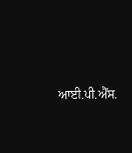ਆਈ.ਪੀ.ਐੱਸ.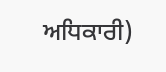ਅਧਿਕਾਰੀ)